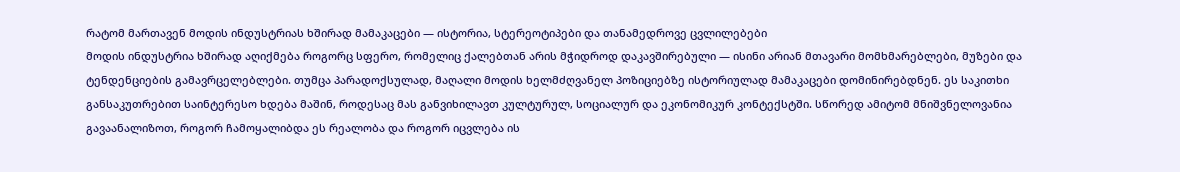რატომ მართავენ მოდის ინდუსტრიას ხშირად მამაკაცები — ისტორია, სტერეოტიპები და თანამედროვე ცვლილებები
მოდის ინდუსტრია ხშირად აღიქმება როგორც სფერო, რომელიც ქალებთან არის მჭიდროდ დაკავშირებული — ისინი არიან მთავარი მომხმარებლები, მუზები და ტენდენციების გამავრცელებლები. თუმცა პარადოქსულად, მაღალი მოდის ხელმძღვანელ პოზიციებზე ისტორიულად მამაკაცები დომინირებდნენ. ეს საკითხი განსაკუთრებით საინტერესო ხდება მაშინ, როდესაც მას განვიხილავთ კულტურულ, სოციალურ და ეკონომიკურ კონტექსტში. სწორედ ამიტომ მნიშვნელოვანია გავაანალიზოთ, როგორ ჩამოყალიბდა ეს რეალობა და როგორ იცვლება ის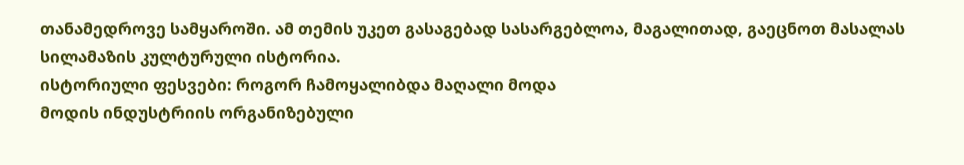თანამედროვე სამყაროში. ამ თემის უკეთ გასაგებად სასარგებლოა, მაგალითად, გაეცნოთ მასალას სილამაზის კულტურული ისტორია.
ისტორიული ფესვები: როგორ ჩამოყალიბდა მაღალი მოდა
მოდის ინდუსტრიის ორგანიზებული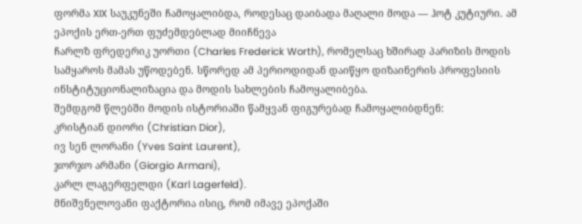ფორმა XIX საუკუნეში ჩამოყალიბდა, როდესაც დაიბადა მაღალი მოდა — ჰოტ კუტიური. ამ ეპოქის ერთ-ერთ ფუძემდებლად მიიჩნევა
ჩარლზ ფრედერიკ უორთი (Charles Frederick Worth), რომელსაც ხშირად პარიზის მოდის სამყაროს მამას უწოდებენ. სწორედ ამ პერიოდიდან დაიწყო დიზაინერის პროფესიის ინსტიტუციონალიზაცია და მოდის სახლების ჩამოყალიბება.
შემდგომ წლებში მოდის ისტორიაში წამყვან ფიგურებად ჩამოყალიბდნენ:
კრისტიან დიორი (Christian Dior),
ივ სენ ლორანი (Yves Saint Laurent),
ჯორჯო არმანი (Giorgio Armani),
კარლ ლაგერფელდი (Karl Lagerfeld).
მნიშვნელოვანი ფაქტორია ისიც, რომ იმავე ეპოქაში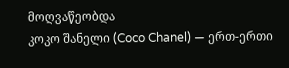მოღვაწეობდა
კოკო შანელი (Coco Chanel) — ერთ-ერთი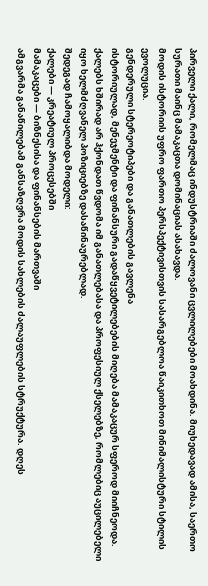პირველი ქალი, რომელმაც ინდუსტრიაში ძალოვანი ცვლილებები მოახდინა. მიუხედავად ამისა, საერთო სურათი მაინც მამაკაცთა დომინაციას ასახავდა.
მოდის ისტორიის უფრო ფართო პერსპექტივისთვის სასარგებლოა წაიკითხოთ მინიმალისტური სტილის ევოლუცია.
გენდერული სტერეოტიპები და განათლების გავლენა
ისტორიულად, მენეჯმენტი და ფინანსური გადაწყვეტილებების მიღება მამაკაცურ სფეროდ მიიჩნეოდა. ქალებს ხშირად არ ჰქონდათ წვდომა იმ განათლებასა და პროფესიულ ქსელებზე, რომლებიც აუცილებელი იყო ხელმძღვანელ პოზიციებზე დასაწინაურებლად.
შედეგად ჩამოყალიბდა მოდელი:
ქალები — კრეატიულ პროცესებში
მამაკაცები — ბიზნესისა და ფინანსების მართვაში
ამგვარმა განაწილებამ განსაზღვრა მოდის სახლების ძალაუფლების სტრუქტურა. დღეს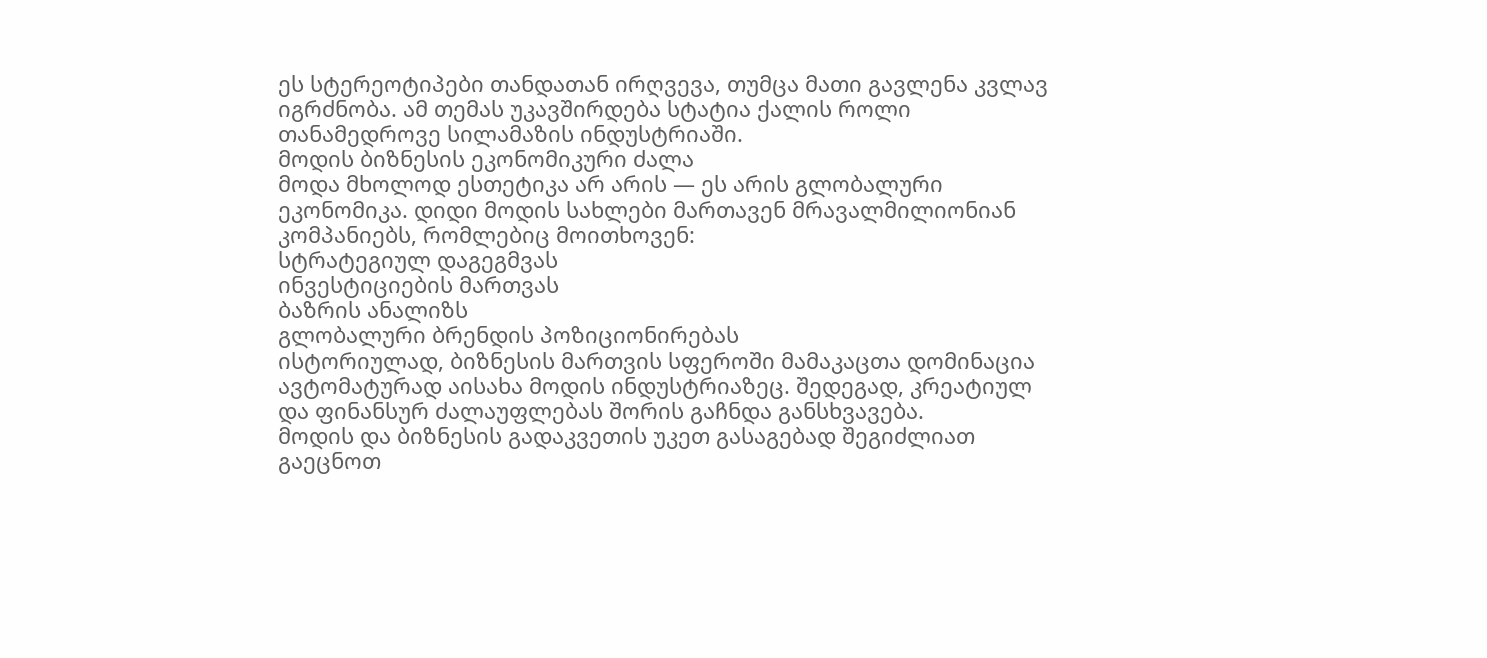ეს სტერეოტიპები თანდათან ირღვევა, თუმცა მათი გავლენა კვლავ იგრძნობა. ამ თემას უკავშირდება სტატია ქალის როლი თანამედროვე სილამაზის ინდუსტრიაში.
მოდის ბიზნესის ეკონომიკური ძალა
მოდა მხოლოდ ესთეტიკა არ არის — ეს არის გლობალური ეკონომიკა. დიდი მოდის სახლები მართავენ მრავალმილიონიან კომპანიებს, რომლებიც მოითხოვენ:
სტრატეგიულ დაგეგმვას
ინვესტიციების მართვას
ბაზრის ანალიზს
გლობალური ბრენდის პოზიციონირებას
ისტორიულად, ბიზნესის მართვის სფეროში მამაკაცთა დომინაცია ავტომატურად აისახა მოდის ინდუსტრიაზეც. შედეგად, კრეატიულ და ფინანსურ ძალაუფლებას შორის გაჩნდა განსხვავება.
მოდის და ბიზნესის გადაკვეთის უკეთ გასაგებად შეგიძლიათ გაეცნოთ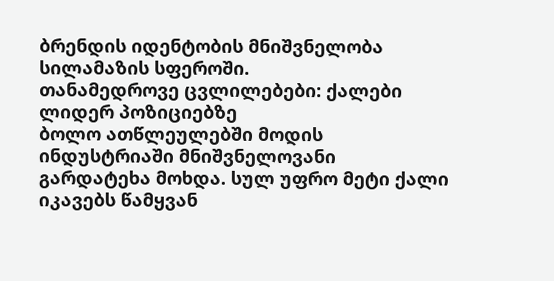ბრენდის იდენტობის მნიშვნელობა სილამაზის სფეროში.
თანამედროვე ცვლილებები: ქალები ლიდერ პოზიციებზე
ბოლო ათწლეულებში მოდის ინდუსტრიაში მნიშვნელოვანი გარდატეხა მოხდა. სულ უფრო მეტი ქალი იკავებს წამყვან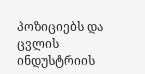პოზიციებს და ცვლის ინდუსტრიის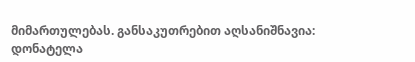მიმართულებას. განსაკუთრებით აღსანიშნავია:
დონატელა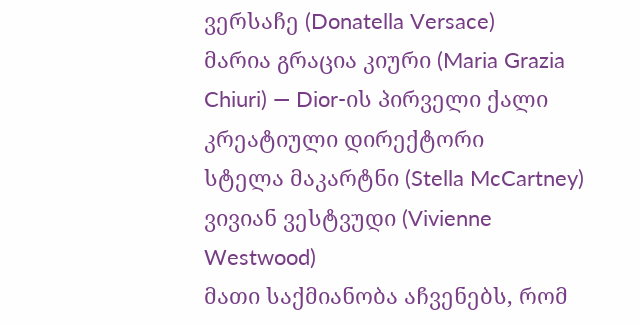ვერსაჩე (Donatella Versace)
მარია გრაცია კიური (Maria Grazia Chiuri) — Dior-ის პირველი ქალი კრეატიული დირექტორი
სტელა მაკარტნი (Stella McCartney)
ვივიან ვესტვუდი (Vivienne Westwood)
მათი საქმიანობა აჩვენებს, რომ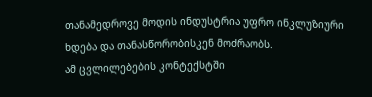თანამედროვე მოდის ინდუსტრია უფრო ინკლუზიური ხდება და თანასწორობისკენ მოძრაობს.
ამ ცვლილებების კონტექსტში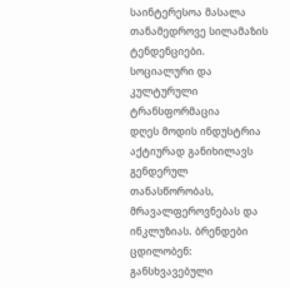საინტერესოა მასალა თანამედროვე სილამაზის ტენდენციები.
სოციალური და კულტურული ტრანსფორმაცია
დღეს მოდის ინდუსტრია აქტიურად განიხილავს გენდერულ თანასწორობას, მრავალფეროვნებას და ინკლუზიას. ბრენდები ცდილობენ:
განსხვავებული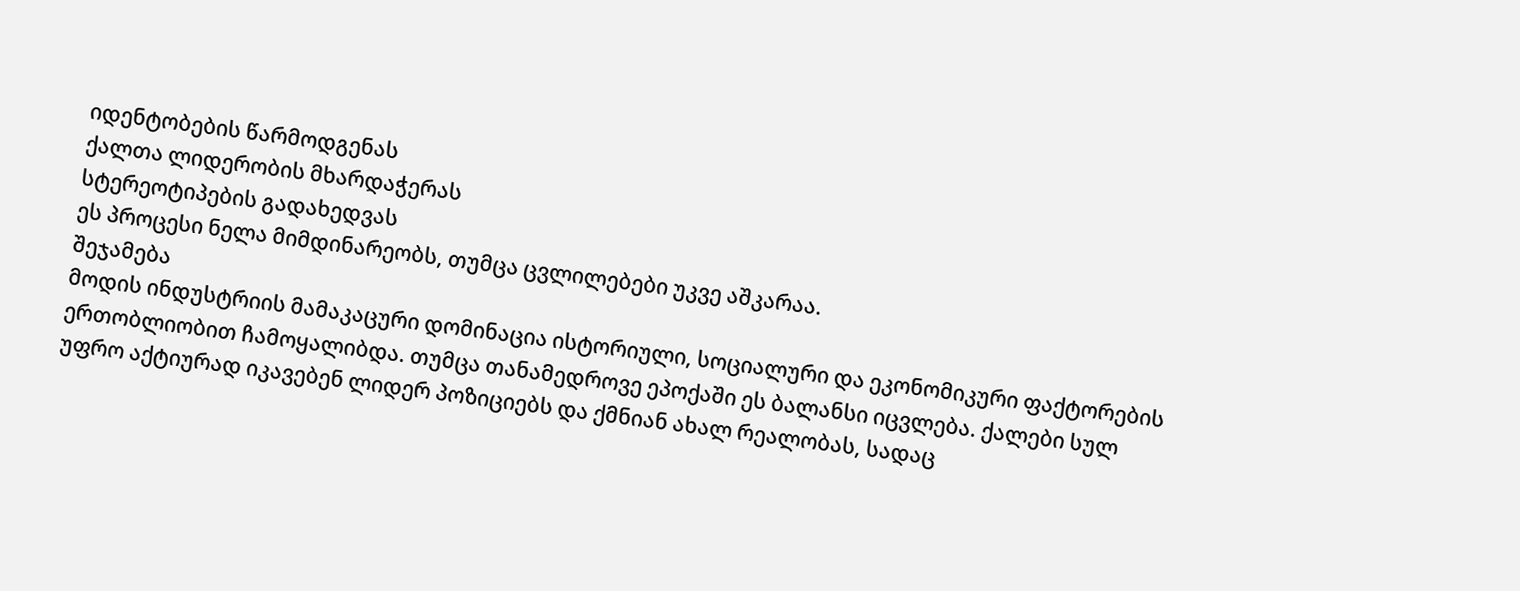იდენტობების წარმოდგენას
ქალთა ლიდერობის მხარდაჭერას
სტერეოტიპების გადახედვას
ეს პროცესი ნელა მიმდინარეობს, თუმცა ცვლილებები უკვე აშკარაა.
შეჯამება
მოდის ინდუსტრიის მამაკაცური დომინაცია ისტორიული, სოციალური და ეკონომიკური ფაქტორების ერთობლიობით ჩამოყალიბდა. თუმცა თანამედროვე ეპოქაში ეს ბალანსი იცვლება. ქალები სულ უფრო აქტიურად იკავებენ ლიდერ პოზიციებს და ქმნიან ახალ რეალობას, სადაც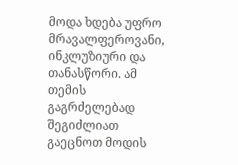მოდა ხდება უფრო მრავალფეროვანი, ინკლუზიური და თანასწორი. ამ თემის გაგრძელებად შეგიძლიათ გაეცნოთ მოდის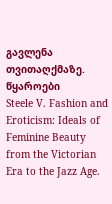გავლენა თვითაღქმაზე.
წყაროები
Steele V. Fashion and Eroticism: Ideals of Feminine Beauty from the Victorian Era to the Jazz Age.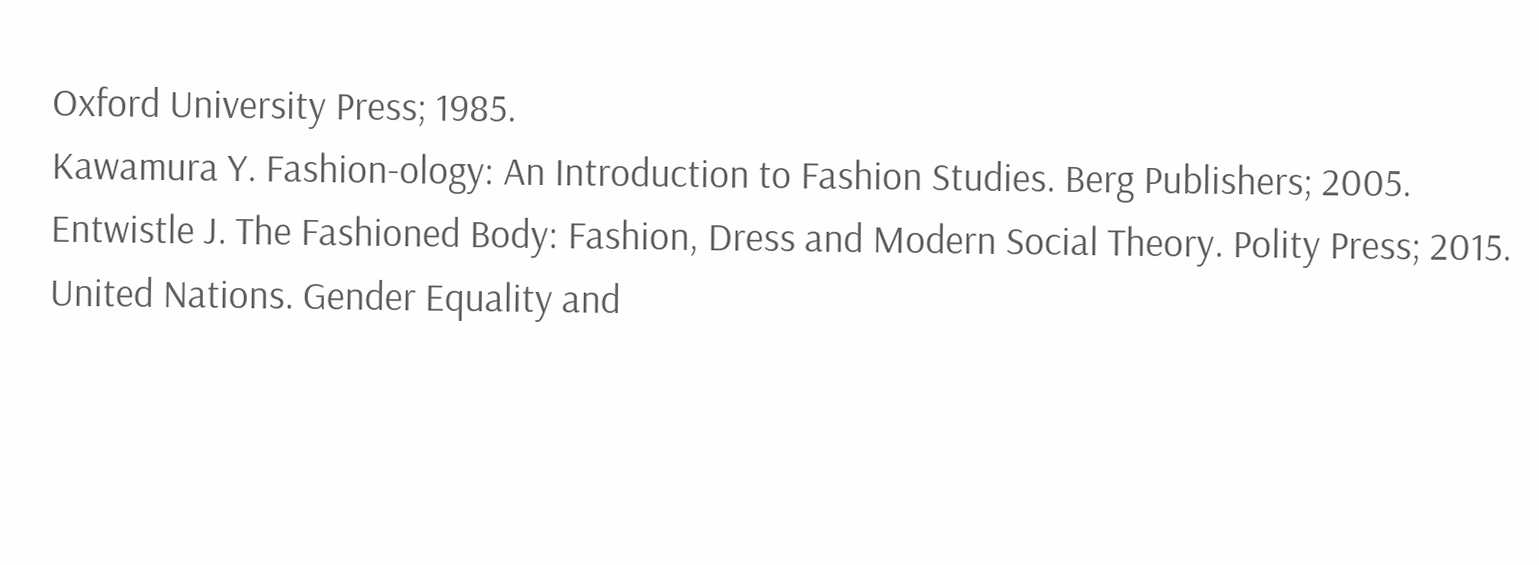Oxford University Press; 1985.
Kawamura Y. Fashion-ology: An Introduction to Fashion Studies. Berg Publishers; 2005.
Entwistle J. The Fashioned Body: Fashion, Dress and Modern Social Theory. Polity Press; 2015.
United Nations. Gender Equality and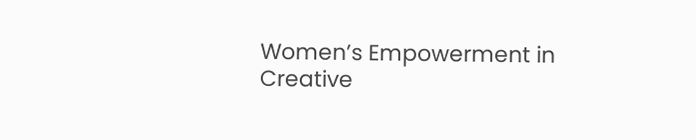Women’s Empowerment in Creative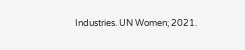Industries. UN Women; 2021.